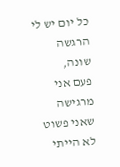כל יום יש לי הרגשה שונה,
פעם אני מרגישה שאני פשוט לא הייתי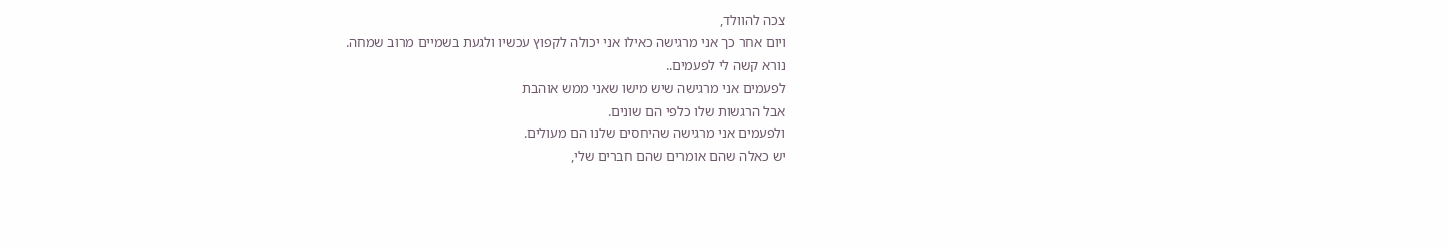צכה להוולד,
ויום אחר כך אני מרגישה כאילו אני יכולה לקפוץ עכשיו ולגעת בשמיים מרוב שמחה.
נורא קשה לי לפעמים..
לפעמים אני מרגישה שיש מישו שאני ממש אוהבת
אבל הרגשות שלו כלפי הם שונים.
ולפעמים אני מרגישה שהיחסים שלנו הם מעולים.
יש כאלה שהם אומרים שהם חברים שלי,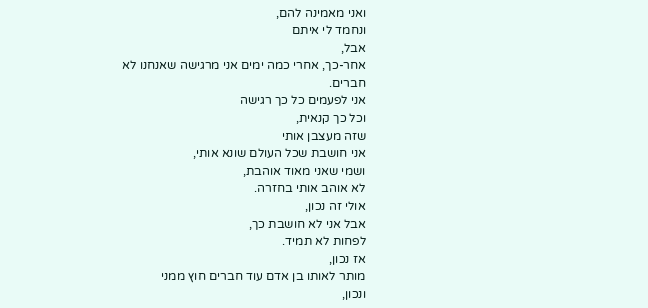ואני מאמינה להם,
ונחמד לי איתם
אבל,
אחר-כך, אחרי כמה ימים אני מרגישה שאנחנו לא חברים.
אני לפעמים כל כך רגישה
וכל כך קנאית,
שזה מעצבן אותי
אני חושבת שכל העולם שונא אותי,
ושמי שאני מאוד אוהבת,
לא אוהב אותי בחזרה.
אולי זה נכון,
אבל אני לא חושבת כך,
לפחות לא תמיד.
אז נכון,
מותר לאותו בן אדם עוד חברים חוץ ממני
ונכון,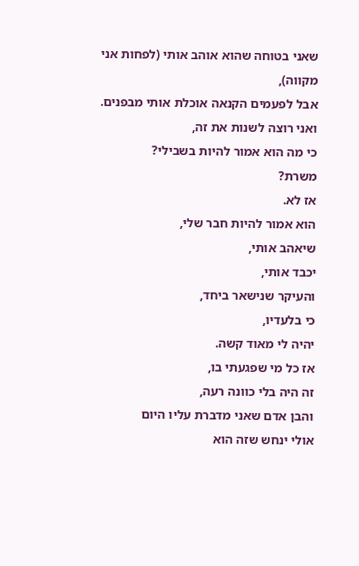שאני בטוחה שהוא אוהב אותי (לפחות אני מקווה),
אבל לפעמים הקנאה אוכלת אותי מבפנים.
ואני רוצה לשנות את זה,
כי מה הוא אמור להיות בשבילי?
משרת?
אז לא.
הוא אמור להיות חבר שלי,
שיאהב אותי,
יכבד אותי,
והעיקר שנישאר ביחד,
כי בלעדיו,
יהיה לי מאוד קשה.
אז כל מי שפגעתי בו,
זה היה בלי כוונה רעה,
והבן אדם שאני מדברת עליו היום
אולי ינחש שזה הוא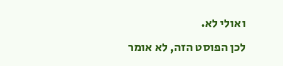ואולי לא.
לכן הפוסט הזה, לא אומר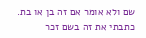שם ולא אומר אם זה בן או בת.
כתבתי את זה בשם זכר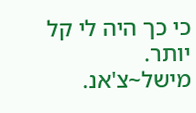כי כך היה לי קל יותר.
מישל~צ'אנ.